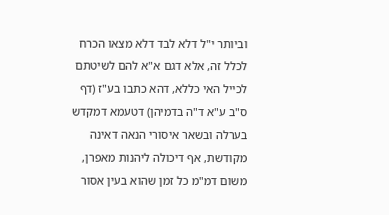וביותר י"ל דלא לבד דלא מצאו הכרח לכלל זה, אלא דגם א"א להם לשיטתם לכייל האי כללא, דהא כתבו בע"ז (דף ס"ב ע"א ד"ה בדמיהן) דטעמא דמקדש בערלה ובשאר איסורי הנאה דאינה מקודשת, אף דיכולה ליהנות מאפרן, משום דמ"מ כל זמן שהוא בעין אסור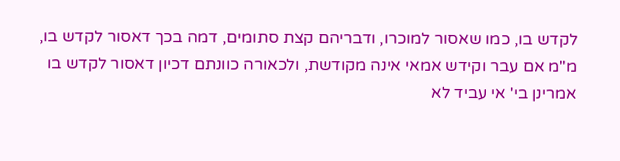לקדש בו, כמו שאסור למוכרו, ודבריהם קצת סתומים, דמה בכך דאסור לקדש בו, מ"מ אם עבר וקידש אמאי אינה מקודשת, ולכאורה כוונתם דכיון דאסור לקדש בו אמרינן בי' אי עביד לא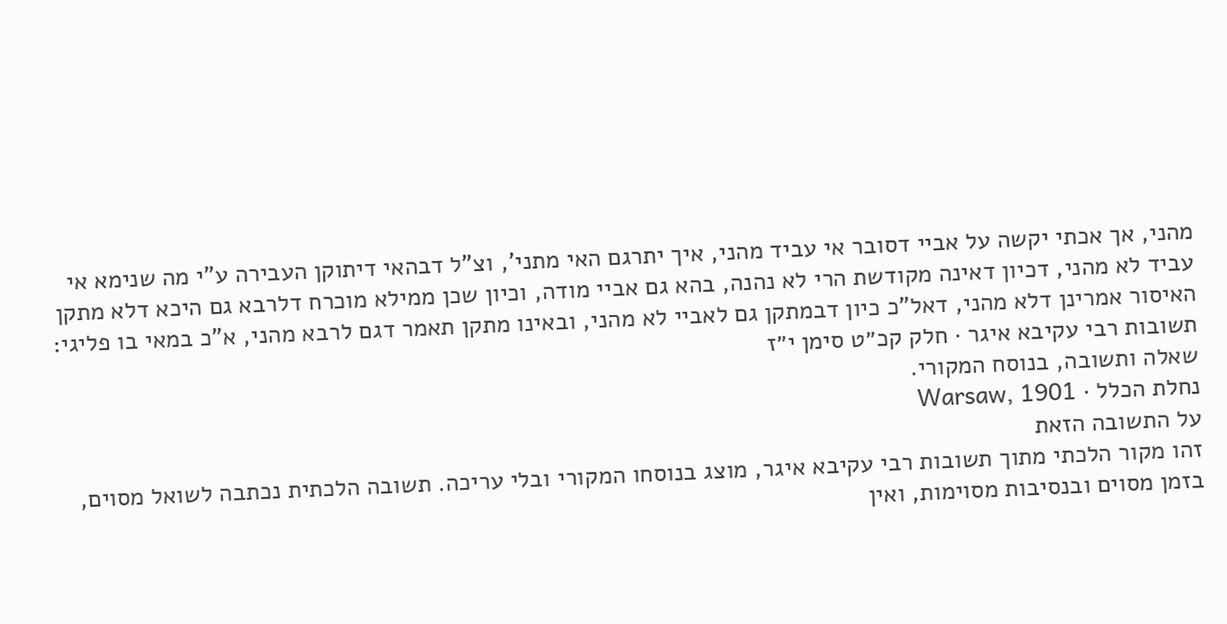מהני, אך אכתי יקשה על אביי דסובר אי עביד מהני, איך יתרגם האי מתני', וצ"ל דבהאי דיתוקן העבירה ע"י מה שנימא אי עביד לא מהני, דכיון דאינה מקודשת הרי לא נהנה, בהא גם אביי מודה, וכיון שכן ממילא מוכרח דלרבא גם היכא דלא מתקן האיסור אמרינן דלא מהני, דאל"כ כיון דבמתקן גם לאביי לא מהני, ובאינו מתקן תאמר דגם לרבא מהני, א"כ במאי בו פליגי:
תשובות רבי עקיבא איגר · חלק קכ״ט סימן י״ז
שאלה ותשובה, בנוסח המקורי.
נחלת הכלל · Warsaw, 1901
על התשובה הזאת
זהו מקור הלכתי מתוך תשובות רבי עקיבא איגר, מוצג בנוסחו המקורי ובלי עריכה. תשובה הלכתית נכתבה לשואל מסוים, בזמן מסוים ובנסיבות מסוימות, ואין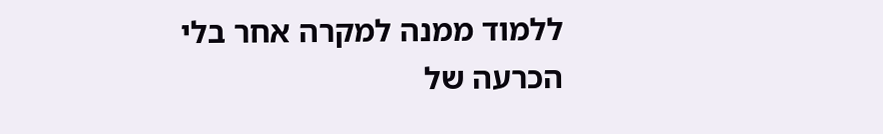ללמוד ממנה למקרה אחר בלי הכרעה של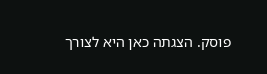פוסק. הצגתה כאן היא לצורך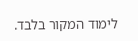לימוד המקור בלבד.